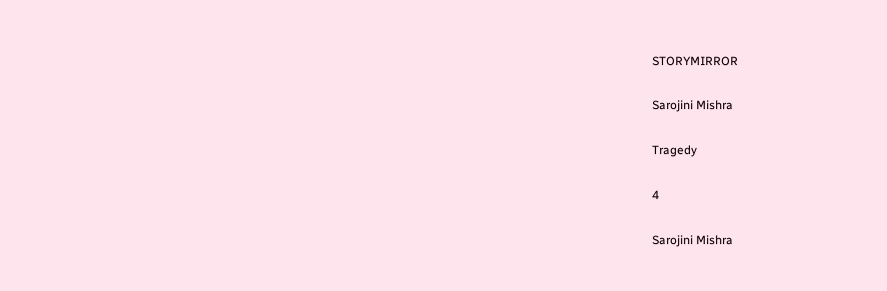STORYMIRROR

Sarojini Mishra

Tragedy

4

Sarojini Mishra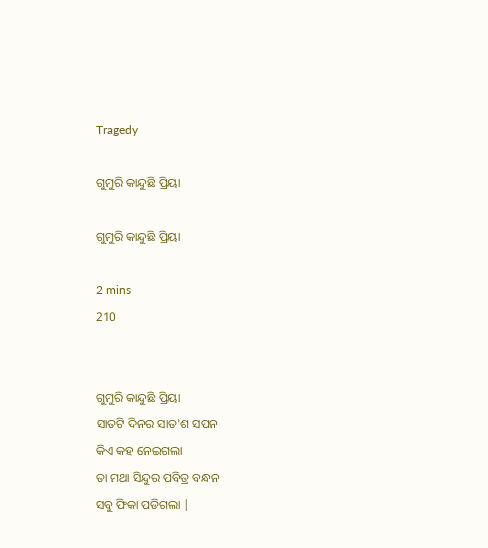Tragedy

ଗୁମୁରି କାନ୍ଦୁଛି ପ୍ରିୟା

ଗୁମୁରି କାନ୍ଦୁଛି ପ୍ରିୟା

2 mins
210


ଗୁମୁରି କାନ୍ଦୁଛି ପ୍ରିୟା
ସାତଟି ଦିନର ସାତ'ଶ ସପନ
କିଏ କହ ନେଇଗଲା
ତା ମଥା ସିନ୍ଦୁର ପବିତ୍ର ବନ୍ଧନ
ସବୁ ଫିକା ପଡିଗଲା |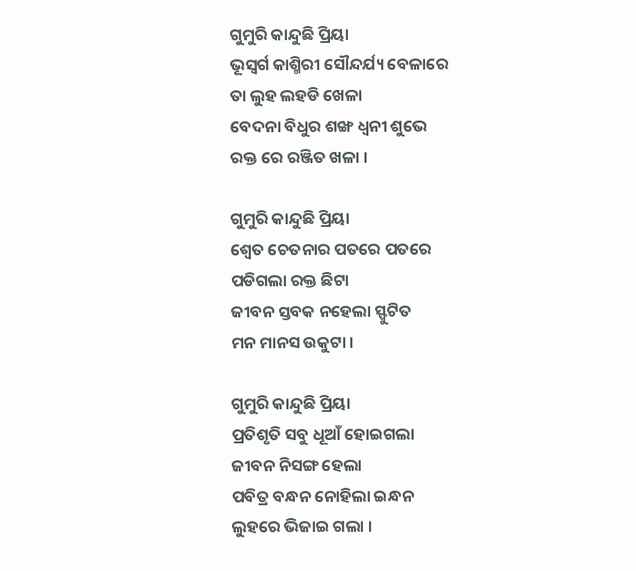ଗୁମୁରି କାନ୍ଦୁଛି ପ୍ରିୟା
ଭୂସ୍ବର୍ଗ କାଶ୍ମିରୀ ସୌନ୍ଦର୍ଯ୍ୟ ବେଳାରେ
ତା ଲୁହ ଲହଡି ଖେଳା
ବେଦନା ବିଧୁର ଶଙ୍ଖ ଧ୍ବନୀ ଶୁଭେ
ରକ୍ତ ରେ ରଞ୍ଜିତ ଖଳା ।

ଗୁମୁରି କାନ୍ଦୁଛି ପ୍ରିୟା
ଶ୍ଵେତ ଚେତନାର ପତରେ ପତରେ
ପଡିଗଲା ରକ୍ତ ଛିଟା
ଜୀବନ ସ୍ତବକ ନହେଲା ସ୍ଫୁଟିତ
ମନ ମାନସ ଉକୁଟା ।

ଗୁମୁରି କାନ୍ଦୁଛି ପ୍ରିୟା
ପ୍ରତିଶୃତି ସବୁ ଧୂଆଁ ହୋଇଗଲା
ଜୀବନ ନିସଙ୍ଗ ହେଲା
ପବିତ୍ର ବନ୍ଧନ ନୋହିଲା ଇନ୍ଧନ
ଲୁହରେ ଭିଜାଇ ଗଲା ।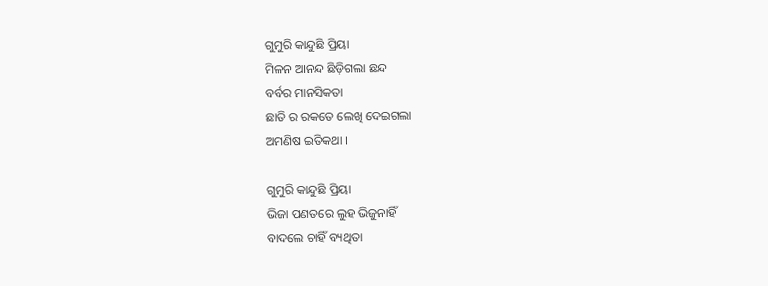ଗୁମୁରି କାନ୍ଦୁଛି ପ୍ରିୟା
ମିଳନ ଆନନ୍ଦ ଛିଡ଼ିଗଲା ଛନ୍ଦ
ବର୍ବର ମାନସିକତା
ଛାତି ର ରକତେ ଲେଖି ଦେଇଗଲା
ଅମଣିଷ ଇତିକଥା ।

ଗୁମୁରି କାନ୍ଦୁଛି ପ୍ରିୟା
ଭିଜା ପଣତରେ ଲୁହ ଭିଜୁନାହିଁ
ବାଦଲେ ଚାହିଁ ବ୍ୟଥିତା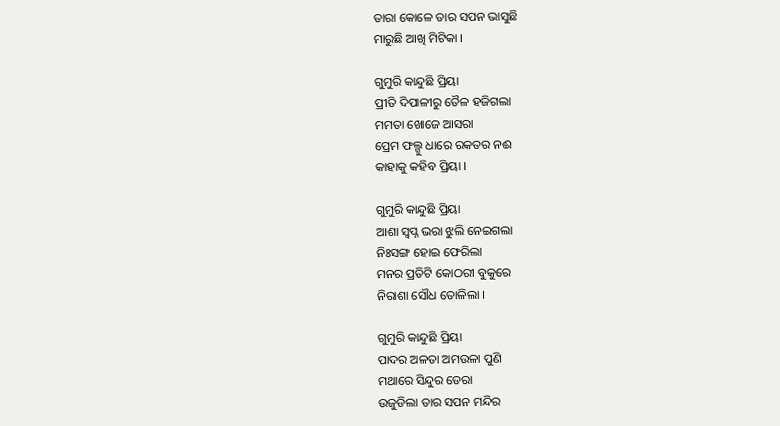ତାରା କୋଳେ ତାର ସପନ ଭାସୁଛି
ମାରୁଛି ଆଖି ମିଟିକା ।

ଗୁମୁରି କାନ୍ଦୁଛି ପ୍ରିୟା
ପ୍ରୀତି ଦିପାଳୀରୁ ତୈଳ ହଜିଗଲା
ମମତା ଖୋଜେ ଆସରା
ପ୍ରେମ ଫଲ୍ଗୁ ଧାରେ ରକତର ନଈ
କାହାକୁ କହିବ ପ୍ରିୟା ।

ଗୁମୁରି କାନ୍ଦୁଛି ପ୍ରିୟା
ଆଶା ସ୍ବପ୍ନ ଭରା ଝୁଲି ନେଇଗଲା
ନିଃସଙ୍ଗ ହୋଇ ଫେରିଲା
ମନର ପ୍ରତିଟି କୋଠରୀ ବୁକୁରେ
ନିରାଶା ସୌଧ ତୋଳିଲା ।

ଗୁମୁରି କାନ୍ଦୁଛି ପ୍ରିୟା
ପାଦର ଅଳତା ଅମଉଳା ପୁଣି
ମଥାରେ ସିନ୍ଦୁର ଡେରା
ଉଜୁଡିଲା ତାର ସପନ ମନ୍ଦିର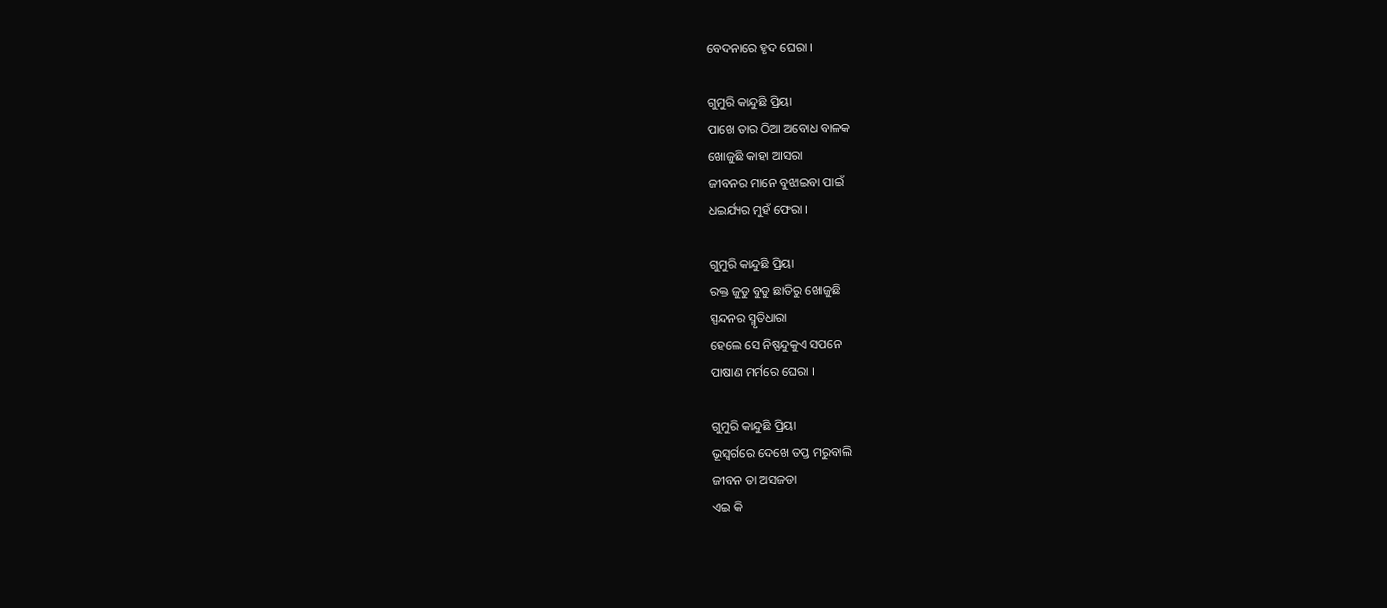ବେଦନାରେ ହୃଦ ଘେରା ।

ଗୁମୁରି କାନ୍ଦୁଛି ପ୍ରିୟା
ପାଖେ ତାର ଠିଆ ଅବୋଧ ବାଳକ
ଖୋଜୁଛି କାହା ଆସରା
ଜୀବନର ମାନେ ବୁଝାଇବା ପାଇଁ
ଧଇର୍ଯ୍ୟର ମୁହଁ ଫେରା ।

ଗୁମୁରି କାନ୍ଦୁଛି ପ୍ରିୟା
ରକ୍ତ ଜୁଡୁ ବୁଡୁ ଛାତିରୁ ଖୋଜୁଛି
ସ୍ପନ୍ଦନର ସ୍ମୃତିଧାରା
ହେଲେ ସେ ନିଷ୍ପନ୍ଦୁକୁଏ ସପନେ
ପାଷାଣ ମର୍ମରେ ଘେରା ।

ଗୁମୁରି କାନ୍ଦୁଛି ପ୍ରିୟା
ଭୂସ୍ବର୍ଗରେ ଦେଖେ ତପ୍ତ ମରୁବାଲି
ଜୀବନ ତା ଅସଜଡା
ଏଇ କି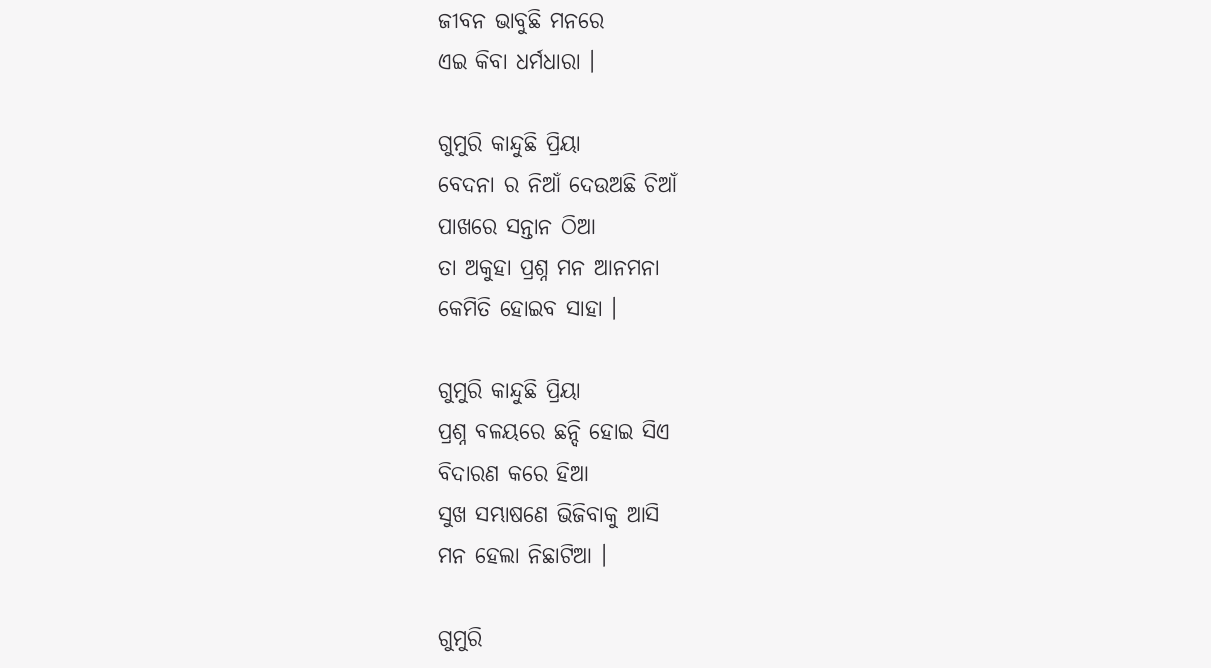ଜୀବନ ଭାବୁଛି ମନରେ
ଏଇ କିବା ଧର୍ମଧାରା ।

ଗୁମୁରି କାନ୍ଦୁଛି ପ୍ରିୟା
ବେଦନା ର ନିଆଁ ଦେଉଅଛି ଚିଆଁ
ପାଖରେ ସନ୍ତାନ ଠିଆ
ତା ଅକୁହା ପ୍ରଶ୍ନ ମନ ଆନମନା
କେମିତି ହୋଇବ ସାହା ।

ଗୁମୁରି କାନ୍ଦୁଛି ପ୍ରିୟା
ପ୍ରଶ୍ନ ବଳୟରେ ଛନ୍ଦି ହୋଇ ସିଏ
ବିଦାରଣ କରେ ହିଆ
ସୁଖ ସମ୍ଭାଷଣେ ଭିଜିବାକୁ ଆସି
ମନ ହେଲା ନିଛାଟିଆ ।

ଗୁମୁରି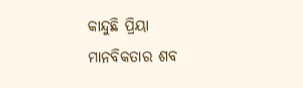କାନ୍ଦୁଛି ପ୍ରିୟା
ମାନବିକତାର ଶବ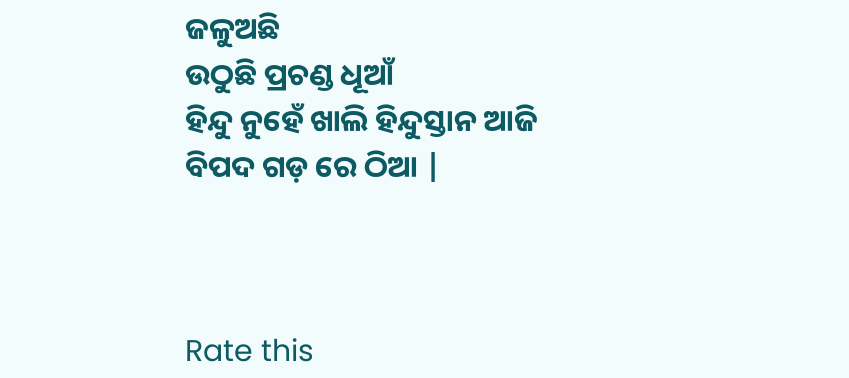ଜଳୁଅଛି
ଉଠୁଛି ପ୍ରଚଣ୍ଡ ଧୂଆଁ
ହିନ୍ଦୁ ନୁହେଁ ଖାଲି ହିନ୍ଦୁସ୍ତାନ ଆଜି
ବିପଦ ଗଡ଼ ରେ ଠିଆ |



Rate this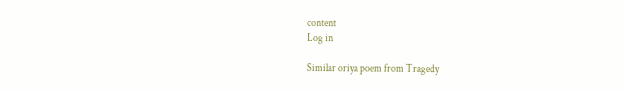content
Log in

Similar oriya poem from Tragedy